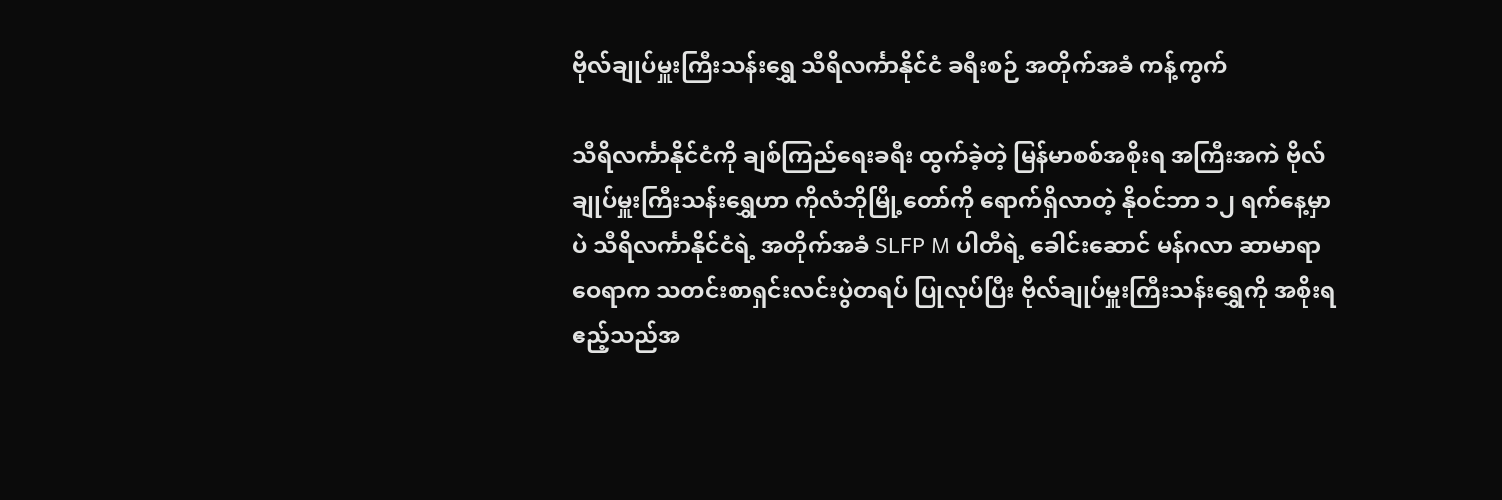ဗိုလ်ချုပ်မှူးကြီးသန်းရွှေ သီရိလင်္ကာနိုင်ငံ ခရီးစဉ် အတိုက်အခံ ကန့်ကွက်

သီရိလင်္ကာနိုင်ငံကို ချစ်ကြည်ရေးခရီး ထွက်ခဲ့တဲ့ မြန်မာစစ်အစိုးရ အကြီးအကဲ ဗိုလ်ချုပ်မှူးကြီးသန်းရွှေဟာ ကိုလံဘိုမြို့တော်ကို ရောက်ရှိလာတဲ့ နိုဝင်ဘာ ၁၂ ရက်နေ့မှာပဲ သီရိလင်္ကာနိုင်ငံရဲ့ အတိုက်အခံ SLFP M ပါတီရဲ့ ခေါင်းဆောင် မန်ဂလာ ဆာမာရာ ဝေရာက သတင်းစာရှင်းလင်းပွဲတရပ် ပြုလုပ်ပြီး ဗိုလ်ချုပ်မှူးကြီးသန်းရွှေကို အစိုးရဧည့်သည်အ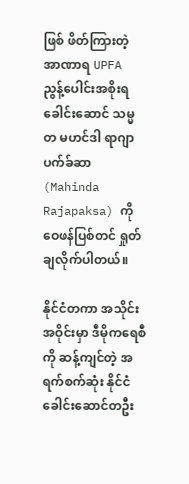ဖြစ် ဖိတ်ကြားတဲ့ အာဏာရ UPFA ညွန့်ပေါင်းအစိုးရ ခေါင်းဆောင် သမ္မတ မဟင်ဒါ ရာဂျာပက်ခ်ဆာ (Mahinda Rajapaksa) ကို ဝေဖန်ပြစ်တင် ရှုတ်ချလိုက်ပါတယ်။

နိုင်ငံတကာ အသိုင်းအဝိုင်းမှာ ဒီမိုကရေစီကို ဆန့်ကျင်တဲ့ အရက်စက်ဆုံး နိုင်ငံခေါင်းဆောင်တဦး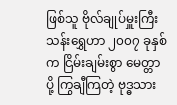ဖြစ်သူ ဗိုလ်ချုပ်မှူးကြီးသန်းရွှေဟာ ၂၀၀၇ ခုနှစ်က ငြိမ်းချမ်းစွာ မေတ္တာပို့ ကြွချီကြတဲ့ ဗုဒ္ဓသား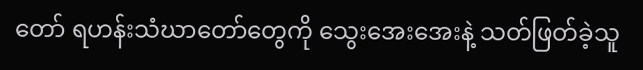တော် ရဟန်းသံဃာတော်တွေကို သွေးအေးအေးနဲ့ သတ်ဖြတ်ခဲ့သူ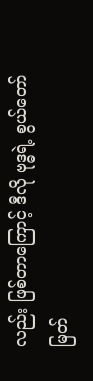လည်း ဖြစ်တာကြောင့် ဒီလို ဗုဒ္ဓရဲ့ စွယ်တော်မြတ်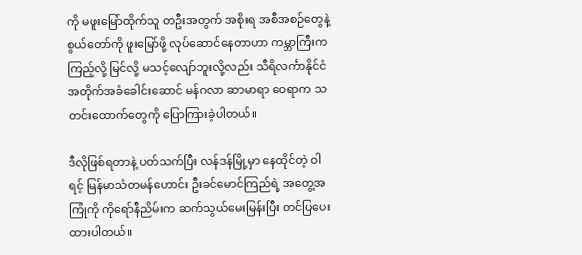ကို မဖူးမြော်ထိုက်သူ တဦးအတွက် အစိုးရ အစီအစဉ်တွေနဲ့ စွယ်တော်ကို ဖူးမြော်ဖို့ လုပ်ဆောင်နေတာဟာ ကမ္ဘာကြီးက ကြည့်လို့ မြင်လို့ မသင့်လျော်ဘူးလို့လည်း သီရိလင်္ကာနိုင်ငံ အတိုက်အခံခေါင်းဆောင် မန်ဂလာ ဆာမာရာ ဝေရာက သတင်းထောက်တွေကို ပြောကြားခဲ့ပါတယ်။

ဒီလိုဖြစ်ရတာနဲ့ ပတ်သက်ပြီး လန်ဒန်မြို့မှာ နေထိုင်တဲ့ ဝါရင့် မြန်မာသံတမန်ဟောင်း ဦးခင်မောင်ကြည်ရဲ့ အတွေ့အကြုံကို ကိုရော်နီညိမ်းက ဆက်သွယ်မေးမြန်းပြီး တင်ပြပေးထားပါတယ်။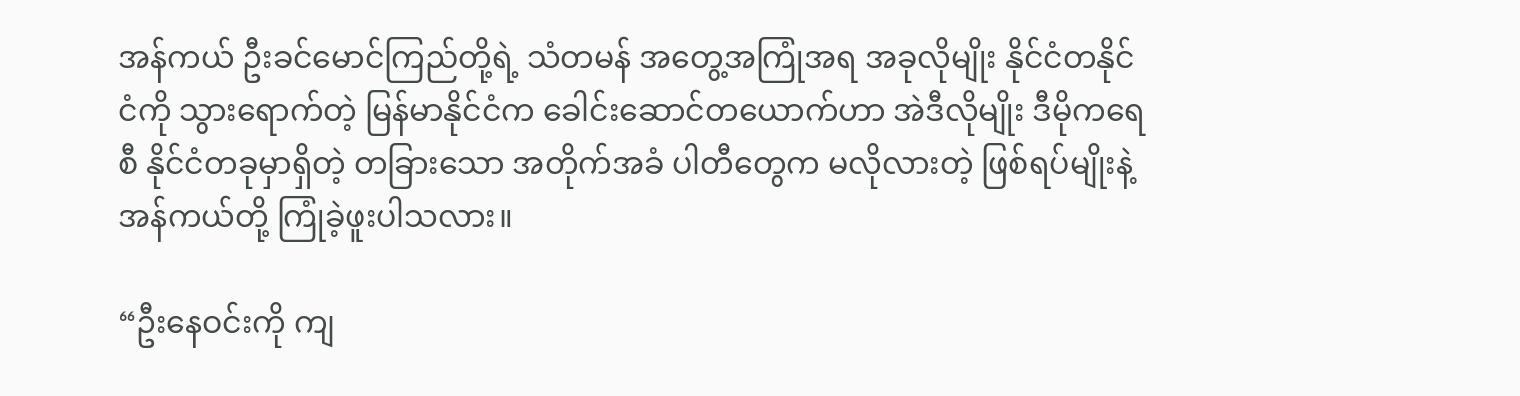အန်ကယ် ဦးခင်မောင်ကြည်တို့ရဲ့ သံတမန် အတွေ့အကြုံအရ အခုလိုမျိုး နိုင်ငံတနိုင်ငံကို သွားရောက်တဲ့ မြန်မာနိုင်ငံက ခေါင်းဆောင်တယောက်ဟာ အဲဒီလိုမျိုး ဒီမိုကရေစီ နိုင်ငံတခုမှာရှိတဲ့ တခြားသော အတိုက်အခံ ပါတီတွေက မလိုလားတဲ့ ဖြစ်ရပ်မျိုးနဲ့ အန်ကယ်တို့ ကြုံခဲ့ဖူးပါသလား။

“ဦးနေဝင်းကို ကျ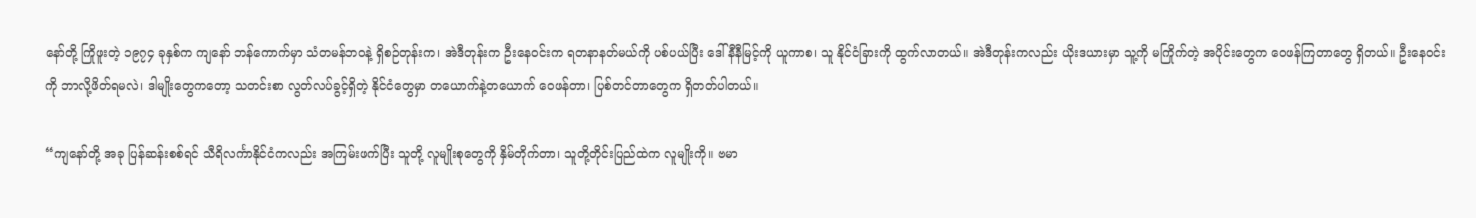နော်တို့ ကြိုဖူးတဲ့ ၁၉၇၄ ခုနှစ်က ကျနော် ဘန်ကောက်မှာ သံတမန်ဘဝနဲ့ ရှိစဉ်တုန်းက၊ အဲဒီတုန်းက ဦးနေဝင်းက ရတနာနတ်မယ်ကို ပစ်ပယ်ပြီး ဒေါ်နီနီမြင့်ကို ယူကာစ၊ သူ နိုင်ငံခြားကို ထွက်လာတယ်။ အဲဒီတုန်းကလည်း ယိုးဒယားမှာ သူ့ကို မကြိုက်တဲ့ အပိုင်းတွေက ဝေဖန်ကြတာတွေ ရှိတယ်။ ဦးနေဝင်းကို ဘာလို့ဖိတ်ရမလဲ၊ ဒါမျိုးတွေကတော့ သတင်းစာ လွတ်လပ်ခွင့်ရှိတဲ့ နိုင်ငံတွေမှာ တယောက်နဲ့တယောက် ဝေဖန်တာ၊ ပြစ်တင်တာတွေက ရှိတတ်ပါတယ်။

“ကျနော်တို့ အခု ပြန်ဆန်းစစ်ရင် သီရိလင်္ကာနိုင်ငံကလည်း အကြမ်းဖက်ပြီး သူတို့ လူမျိုးစုတွေကို နှိမ်တိုက်တာ၊ သူတို့တိုင်းပြည်ထဲက လူမျိုးကို။ ဗမာ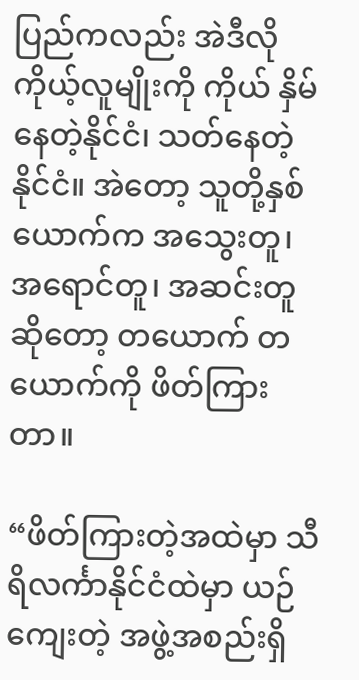ပြည်ကလည်း အဲဒီလို ကိုယ့်လူမျိုးကို ကိုယ် နှိမ်နေတဲ့နိုင်ငံ၊ သတ်နေတဲ့ နိုင်ငံ။ အဲတော့ သူတို့နှစ်ယောက်က အသွေးတူ၊ အရောင်တူ၊ အဆင်းတူဆိုတော့ တယောက် တယောက်ကို ဖိတ်ကြားတာ။

“ဖိတ်ကြားတဲ့အထဲမှာ သီရိလင်္ကာနိုင်ငံထဲမှာ ယဉ်ကျေးတဲ့ အဖွဲ့အစည်းရှိ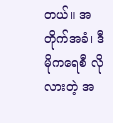တယ်။ အတိုက်အခံ၊ ဒီမိုကရေစီ လိုလားတဲ့ အ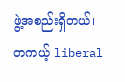ဖွဲ့အစည်းရှိတယ်၊ တကယ့် liberal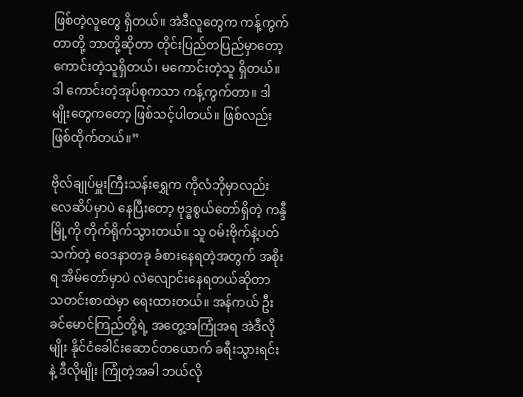ဖြစ်တဲ့လူတွေ ရှိတယ်။ အဲဒီလူတွေက ကန့်ကွက်တာတို့ ဘာတို့ဆိုတာ တိုင်းပြည်တပြည်မှာတော့ ကောင်းတဲ့သူရှိတယ်၊ မကောင်းတဲ့သူ ရှိတယ်။ ဒါ ကောင်းတဲ့အုပ်စုကသာ ကန့်ကွက်တာ။ ဒါမျိုးတွေကတော့ ဖြစ်သင့်ပါတယ်။ ဖြစ်လည်း ဖြစ်ထိုက်တယ်။”

ဗိုလ်ချုပ်မှူးကြီးသန်းရွှေက ကိုလံဘိုမှာလည်း လေဆိပ်မှာပဲ နေပြီးတော့ ဗုဒ္ဓစွယ်တော်ရှိတဲ့ ကန္ဒီမြို့ကို တိုက်ရိုက်သွားတယ်။ သူ ဝမ်းဗိုက်နဲ့ပတ်သက်တဲ့ ဝေဒနာတခု ခံစားနေရတဲ့အတွက် အစိုးရ အိမ်တော်မှာပဲ လဲလျောင်းနေရတယ်ဆိုတာ သတင်းစာထဲမှာ ရေးထားတယ်။ အန်ကယ် ဦးခင်မောင်ကြည်တို့ရဲ့ အတွေ့အကြုံအရ အဲဒီလိုမျိုး နိုင်ငံခေါင်းဆောင်တယောက် ခရီးသွားရင်းနဲ့ ဒီလိုမျိုး ကြုံတဲ့အခါ ဘယ်လို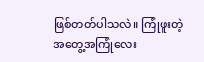ဖြစ်တတ်ပါသလဲ။ ကြုံဖူးတဲ့ အတွေ့အကြုံလေး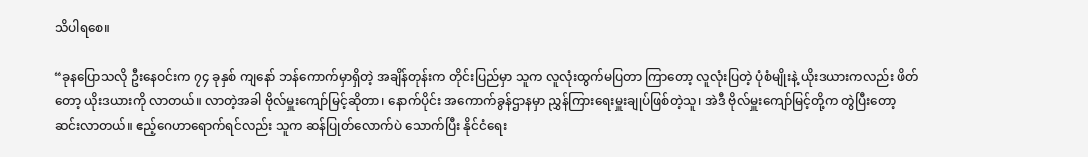သိပါရစေ။

“ခုနပြောသလို ဦးနေဝင်းက ၇၄ ခုနှစ် ကျနော် ဘန်ကောက်မှာရှိတဲ့ အချိန်တုန်းက တိုင်းပြည်မှာ သူက လူလုံးထွက်မပြတာ ကြာတော့ လူလုံးပြတဲ့ ပုံစံမျိုးနဲ့ ယိုးဒယားကလည်း ဖိတ်တော့ ယိုးဒယားကို လာတယ်။ လာတဲ့အခါ ဗိုလ်မှူးကျော်မြင့်ဆိုတာ၊ နောက်ပိုင်း အကောက်ခွန်ဌာနမှာ ညွှန်ကြားရေးမှူးချုပ်ဖြစ်တဲ့သူ၊ အဲဒီ ဗိုလ်မှူးကျော်မြင့်တို့က တွဲပြီးတော့ ဆင်းလာတယ်။ ဧည့်ဂေဟာရောက်ရင်လည်း သူက ဆန်ပြုတ်လောက်ပဲ သောက်ပြီး နိုင်ငံရေး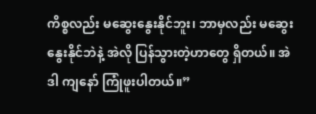ကိစ္စလည်း မဆွေးနွေးနိုင်ဘူး၊ ဘာမှလည်း မဆွေးနွေးနိုင်ဘဲနဲ့ အဲလို ပြန်သွားတဲ့ဟာတွေ ရှိတယ်။ အဲဒါ ကျနော် ကြုံဖူးပါတယ်။”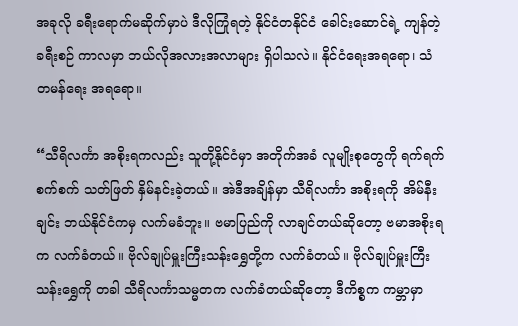အခုလို ခရီးရောက်မဆိုက်မှာပဲ ဒီလိုကြုံရတဲ့ နိုင်ငံတနိုင်ငံ ခေါင်းဆောင်ရဲ့ ကျန်တဲ့ခရီးစဉ် ကာလမှာ ဘယ်လိုအလားအလာများ ရှိပါသလဲ။ နိုင်ငံရေးအရရော၊ သံတမန်ရေး အရရော။

“သီရိလင်္ကာ အစိုးရကလည်း သူတို့နိုင်ငံမှာ အတိုက်အခံ လူမျိုးစုတွေကို ရက်ရက်စက်စက် သတ်ဖြတ် နှိမ်နင်းခဲ့တယ်။ အဲဒီအချိန်မှာ သီရိလင်္ကာ အစိုးရကို အိမ်နီးချင်း ဘယ်နိုင်ငံကမှ လက်မခံဘူး။ ဗမာပြည်ကို လာချင်တယ်ဆိုတော့ ဗမာအစိုးရက လက်ခံတယ်။ ဗိုလ်ချုပ်မှူးကြီးသန်းရွှေတို့က လက်ခံတယ်။ ဗိုလ်ချုပ်မှူးကြီးသန်းရွှေကို တခါ သီရိလင်္ကာသမ္မတက လက်ခံတယ်ဆိုတော့ ဒီကိစ္စက ကမ္ဘာမှာ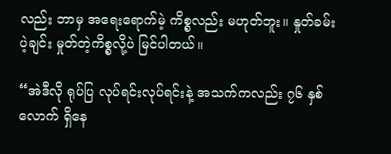လည်း ဘာမှ အရေးရောက်မဲ့ ကိစ္စလည်း မဟုတ်ဘူး။ နှုတ်ခမ်းပဲ့ချင်း မှုတ်တဲ့ကိစ္စလို့ပဲ မြင်ပါတယ်။

“အဲဒီလို ရုပ်ပြ လုပ်ရင်းလုပ်ရင်းနဲ့ အသက်ကလည်း ၇၆ နှစ်လောက် ရှိနေ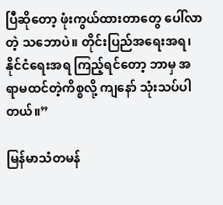ပြီဆိုတော့ ဖုံးကွယ်ထားတာတွေ ပေါ်လာတဲ့ သဘောပဲ။ တိုင်းပြည်အရေးအရ၊ နိုင်ငံရေးအရ ကြည့်ရင်တော့ ဘာမှ အရာမထင်တဲ့ကိစ္စလို့ ကျနော် သုံးသပ်ပါတယ်။”

မြန်မာသံတမန်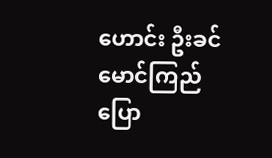ဟောင်း ဦးခင်မောင်ကြည် ပြော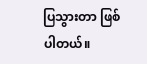ပြသွားတာ ဖြစ်ပါတယ်။